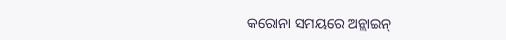କରୋନା ସମୟରେ ଅନ୍ଲାଇନ୍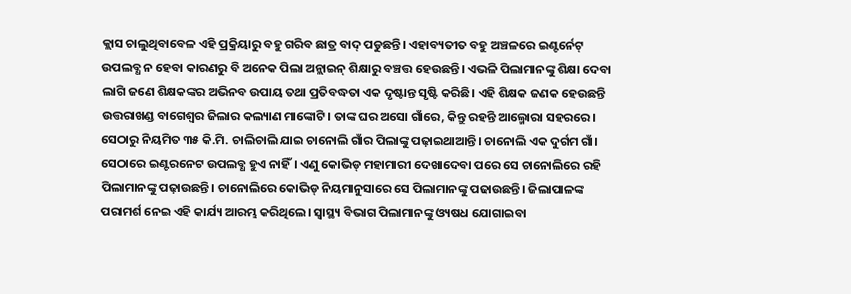କ୍ଲାସ ଚାଲୁଥିବାବେଳ ଏହି ପ୍ରକ୍ରିୟାରୁ ବହୁ ଗରିବ ଛାତ୍ର ବାଦ୍ ପଡୁଛନ୍ତି। ଏହାବ୍ୟତୀତ ବହୁ ଅଞ୍ଚଳରେ ଇଣ୍ଟର୍ନେଟ୍ ଉପଲବ୍ଧ ନ ହେବା କାରଣରୁ ବି ଅନେକ ପିଲା ଅନ୍ଲାଇନ୍ ଶିକ୍ଷାରୁ ବଞ୍ଚତ୍ତ ହେଉଛନ୍ତି। ଏଭଳି ପିଲାମାନଙ୍କୁ ଶିକ୍ଷା ଦେବା ଲାଗି ଜଣେ ଶିକ୍ଷକଙ୍କର ଅଭିନବ ଉପାୟ ତଥା ପ୍ରତିବଦ୍ଧତା ଏକ ଦୃଷ୍ଟାନ୍ତ ସୃଷ୍ଟି କରିଛି। ଏହି ଶିକ୍ଷକ ଜଣକ ହେଉଛନ୍ତି ଉତ୍ତରାଖଣ୍ଡ ବାଗେଶ୍ୱର ଜିଲାର କଲ୍ୟାଣ ମାଙ୍କୋଟି। ତାଙ୍କ ଘର ଅସୋ ଗାଁରେ, କିନ୍ତୁ ରହନ୍ତି ଆଲ୍ମୋରା ସହରରେ। ସେଠାରୁ ନିୟମିତ ୩୫ କି.ମି. ଚାଲିଚାଲି ଯାଇ ଚାନୋଲି ଗାଁର ପିଲାଙ୍କୁ ପଢ଼ାଇଥାଆନ୍ତି। ଚାନୋଲି ଏକ ଦୁର୍ଗମ ଗାଁ। ସେଠାରେ ଇଣ୍ଟରନେଟ ଉପଲବ୍ଧ ହୁଏ ନାହିଁ। ଏଣୁ କୋଭିଡ୍ ମହାମାରୀ ଦେଖାଦେବା ପରେ ସେ ଚାନୋଲିରେ ରହି ପିଲାମାନଙ୍କୁ ପଢ଼ାଉଛନ୍ତି। ଚାନୋଲିରେ କୋଭିଡ୍ ନିୟମାନୁସାରେ ସେ ପିଲାମାନଙ୍କୁ ପଢାଉଛନ୍ତି। ଜିଲାପାଳଙ୍କ ପରାମର୍ଶ ନେଇ ଏହି କାର୍ଯ୍ୟ ଆରମ୍ଭ କରିଥିଲେ। ସ୍ବାସ୍ଥ୍ୟ ବିଭାଗ ପିଲାମାନଙ୍କୁ ଓ୍ୟଷଧ ଯୋଗାଇବା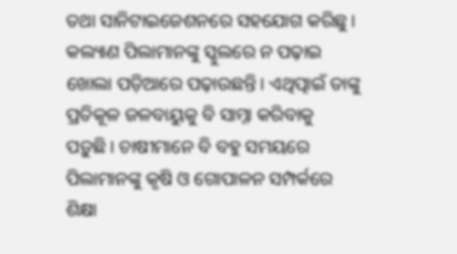ତଥା ସାନିଟାଇଜେଶନରେ ସହଯୋଗ କରିଛୁ। କଲ୍ୟାଣ ପିଲାମାନଙ୍କୁ ସ୍କୁଲରେ ନ ପଢ଼ାଇ ଖୋଲା ପଡ଼ିଆରେ ପଢ଼ାଉଛନ୍ତି। ଏଥିତ୍ପାଇଁ ତାଙ୍କୁ ପ୍ରତିକୂଳ ଜଳବାୟୁକୁ ବି ସାମ୍ନା କରିବାକୁ ପଡ଼ୁଛି। ଚାଷୀମାନେ ବି ବହୁ ସମୟରେ ପିଲାମାନଙ୍କୁ କୃଷି ଓ ଗୋପାଳନ ସମ୍ପର୍କରେ ଶିକ୍ଷା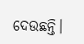ଦେଉଛନ୍ତି।